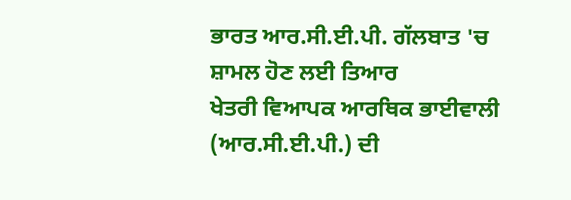ਭਾਰਤ ਆਰ.ਸੀ.ਈ.ਪੀ. ਗੱਲਬਾਤ 'ਚ ਸ਼ਾਮਲ ਹੋਣ ਲਈ ਤਿਆਰ
ਖੇਤਰੀ ਵਿਆਪਕ ਆਰਥਿਕ ਭਾਈਵਾਲੀ (ਆਰ.ਸੀ.ਈ.ਪੀ.) ਦੀ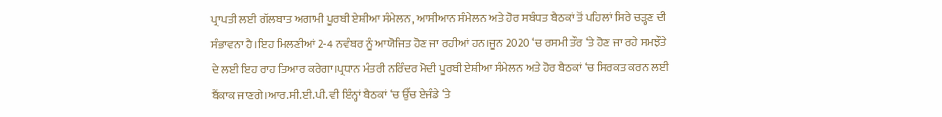ਪ੍ਰਾਪਤੀ ਲਈ ਗੱਲਬਾਤ ਅਗਾਮੀ ਪੂਰਬੀ ਏਸ਼ੀਆ ਸੰਮੇਲਨ, ਆਸੀਆਨ ਸੰਮੇਲਨ ਅਤੇ ਹੋਰ ਸਬੰਧਤ ਬੈਠਕਾਂ ਤੋਂ ਪਹਿਲਾਂ ਸਿਰੇ ਚੜ੍ਹਣ ਦੀ ਸੰਭਾਵਨਾ ਹੈ।ਇਹ ਮਿਲਣੀਆਂ 2-4 ਨਵੰਬਰ ਨੂੰ ਆਯੋਜਿਤ ਹੋਣ ਜਾ ਰਹੀਆਂ ਹਨ।ਜੂਨ 2020 ‘ਚ ਰਸਮੀ ਤੌਰ ‘ਤੇ ਹੋਣ ਜਾ ਰਹੇ ਸਮਝੌਤੇ ਦੇ ਲਈ ਇਹ ਰਾਹ ਤਿਆਰ ਕਰੇਗਾ।ਪ੍ਰਧਾਨ ਮੰਤਰੀ ਨਰਿੰਦਰ ਮੋਦੀ ਪੂਰਬੀ ਏਸ਼ੀਆ ਸੰਮੇਲਨ ਅਤੇ ਹੋਰ ਬੈਠਕਾਂ ‘ਚ ਸਿਰਕਤ ਕਰਨ ਲਈ ਬੈਂਕਾਕ ਜਾਣਗੇ।ਆਰ.ਸੀ.ਈ.ਪੀ. ਵੀ ਇੰਨ੍ਹਾਂ ਬੈਠਕਾਂ ‘ਚ ਉੱਚ ਏਜੰਡੇ ‘ਤੇ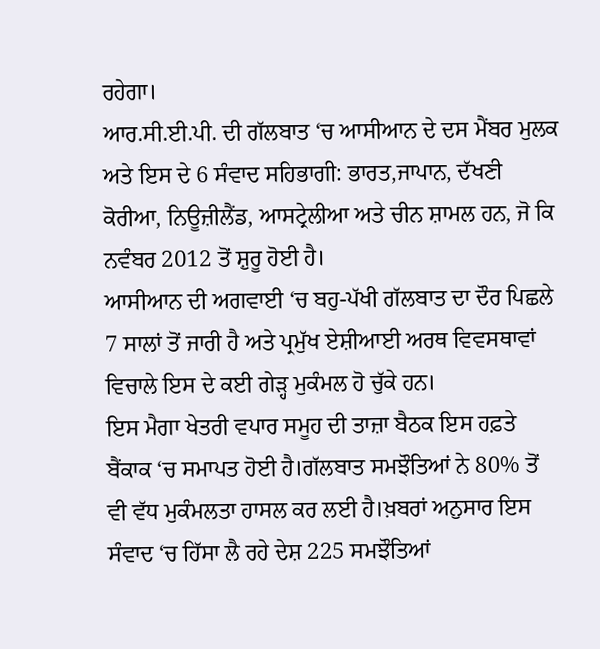ਰਹੇਗਾ।
ਆਰ.ਸੀ.ਈ.ਪੀ. ਦੀ ਗੱਲਬਾਤ ‘ਚ ਆਸੀਆਨ ਦੇ ਦਸ ਮੈਂਬਰ ਮੁਲਕ ਅਤੇ ਇਸ ਦੇ 6 ਸੰਵਾਦ ਸਹਿਭਾਗੀ: ਭਾਰਤ,ਜਾਪਾਨ, ਦੱਖਣੀ ਕੋਰੀਆ, ਨਿਊਜ਼ੀਲੈਂਡ, ਆਸਟ੍ਰੇਲੀਆ ਅਤੇ ਚੀਨ ਸ਼ਾਮਲ ਹਨ, ਜੋ ਕਿ ਨਵੰਬਰ 2012 ਤੋਂ ਸ਼ੁਰੂ ਹੋਈ ਹੈ।
ਆਸੀਆਨ ਦੀ ਅਗਵਾਈ ‘ਚ ਬਹੁ-ਪੱਖੀ ਗੱਲਬਾਤ ਦਾ ਦੌਰ ਪਿਛਲੇ 7 ਸਾਲਾਂ ਤੋਂ ਜਾਰੀ ਹੈ ਅਤੇ ਪ੍ਰਮੁੱਖ ਏਸ਼ੀਆਈ ਅਰਥ ਵਿਵਸਥਾਵਾਂ ਵਿਚਾਲੇ ਇਸ ਦੇ ਕਈ ਗੇੜ੍ਹ ਮੁਕੰਮਲ ਹੋ ਚੁੱਕੇ ਹਨ।
ਇਸ ਮੈਗਾ ਖੇਤਰੀ ਵਪਾਰ ਸਮੂਹ ਦੀ ਤਾਜ਼ਾ ਬੈਠਕ ਇਸ ਹਫ਼ਤੇ ਬੈਂਕਾਕ ‘ਚ ਸਮਾਪਤ ਹੋਈ ਹੈ।ਗੱਲਬਾਤ ਸਮਝੌਤਿਆਂ ਨੇ 80% ਤੋਂ ਵੀ ਵੱਧ ਮੁਕੰਮਲਤਾ ਹਾਸਲ ਕਰ ਲਈ ਹੈ।ਖ਼ਬਰਾਂ ਅਨੁਸਾਰ ਇਸ ਸੰਵਾਦ ‘ਚ ਹਿੱਸਾ ਲੈ ਰਹੇ ਦੇਸ਼ 225 ਸਮਝੌਤਿਆਂ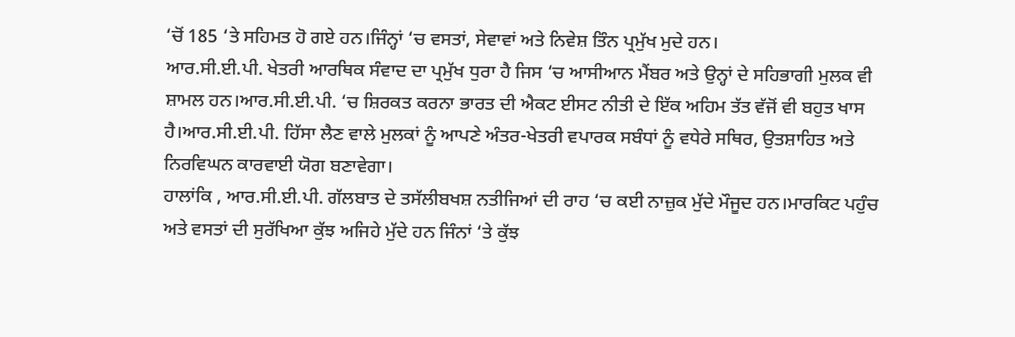‘ਚੋਂ 185 ‘ਤੇ ਸਹਿਮਤ ਹੋ ਗਏ ਹਨ।ਜਿੰਨ੍ਹਾਂ ‘ਚ ਵਸਤਾਂ, ਸੇਵਾਵਾਂ ਅਤੇ ਨਿਵੇਸ਼ ਤਿੰਨ ਪ੍ਰਮੁੱਖ ਮੁਦੇ ਹਨ।
ਆਰ.ਸੀ.ਈ.ਪੀ. ਖੇਤਰੀ ਆਰਥਿਕ ਸੰਵਾਦ ਦਾ ਪ੍ਰਮੁੱਖ ਧੁਰਾ ਹੈ ਜਿਸ ‘ਚ ਆਸੀਆਨ ਮੈਂਬਰ ਅਤੇ ਉਨ੍ਹਾਂ ਦੇ ਸਹਿਭਾਗੀ ਮੁਲਕ ਵੀ ਸ਼ਾਮਲ ਹਨ।ਆਰ.ਸੀ.ਈ.ਪੀ. ‘ਚ ਸ਼ਿਰਕਤ ਕਰਨਾ ਭਾਰਤ ਦੀ ਐਕਟ ਈਸਟ ਨੀਤੀ ਦੇ ਇੱਕ ਅਹਿਮ ਤੱਤ ਵੱਜੋਂ ਵੀ ਬਹੁਤ ਖਾਸ ਹੈ।ਆਰ.ਸੀ.ਈ.ਪੀ. ਹਿੱਸਾ ਲੈਣ ਵਾਲੇ ਮੁਲਕਾਂ ਨੂੰ ਆਪਣੇ ਅੰਤਰ-ਖੇਤਰੀ ਵਪਾਰਕ ਸਬੰਧਾਂ ਨੂੰ ਵਧੇਰੇ ਸਥਿਰ, ਉਤਸ਼ਾਹਿਤ ਅਤੇ ਨਿਰਵਿਘਨ ਕਾਰਵਾਈ ਯੋਗ ਬਣਾਵੇਗਾ।
ਹਾਲਾਂਕਿ , ਆਰ.ਸੀ.ਈ.ਪੀ. ਗੱਲਬਾਤ ਦੇ ਤਸੱਲੀਬਖਸ਼ ਨਤੀਜਿਆਂ ਦੀ ਰਾਹ ‘ਚ ਕਈ ਨਾਜ਼ੁਕ ਮੁੱਦੇ ਮੌਜੂਦ ਹਨ।ਮਾਰਕਿਟ ਪਹੁੰਚ ਅਤੇ ਵਸਤਾਂ ਦੀ ਸੁਰੱਖਿਆ ਕੁੱਝ ਅਜਿਹੇ ਮੁੱਦੇ ਹਨ ਜਿੰਨਾਂ ‘ਤੇ ਕੁੱਝ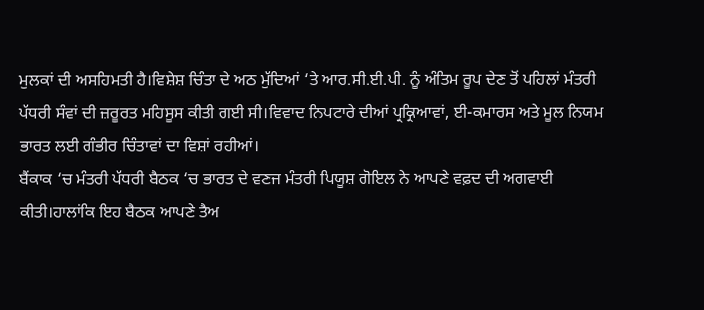ਮੁਲਕਾਂ ਦੀ ਅਸਹਿਮਤੀ ਹੈ।ਵਿਸ਼ੇਸ਼ ਚਿੰਤਾ ਦੇ ਅਠ ਮੁੱਦਿਆਂ ‘ਤੇ ਆਰ.ਸੀ.ਈ.ਪੀ. ਨੂੰ ਅੰਤਿਮ ਰੂਪ ਦੇਣ ਤੋਂ ਪਹਿਲਾਂ ਮੰਤਰੀ ਪੱਧਰੀ ਸੰਵਾਂ ਦੀ ਜ਼ਰੂਰਤ ਮਹਿਸੂਸ ਕੀਤੀ ਗਈ ਸੀ।ਵਿਵਾਦ ਨਿਪਟਾਰੇ ਦੀਆਂ ਪ੍ਰਕ੍ਰਿਆਵਾਂ, ਈ-ਕਮਾਰਸ ਅਤੇ ਮੂਲ ਨਿਯਮ ਭਾਰਤ ਲਈ ਗੰਭੀਰ ਚਿੰਤਾਵਾਂ ਦਾ ਵਿਸ਼ਾਂ ਰਹੀਆਂ।
ਬੈਂਕਾਕ ‘ਚ ਮੰਤਰੀ ਪੱਧਰੀ ਬੈਠਕ ‘ਚ ਭਾਰਤ ਦੇ ਵਣਜ ਮੰਤਰੀ ਪਿਯੂਸ਼ ਗੋਇਲ ਨੇ ਆਪਣੇ ਵਫ਼ਦ ਦੀ ਅਗਵਾਈ ਕੀਤੀ।ਹਾਲਾਂਕਿ ਇਹ ਬੈਠਕ ਆਪਣੇ ਤੈਅ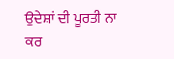ਉਦੇਸ਼ਾਂ ਦੀ ਪੂਰਤੀ ਨਾ ਕਰ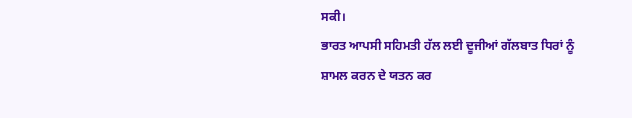ਸਕੀ।
ਭਾਰਤ ਆਪਸੀ ਸਹਿਮਤੀ ਹੱਲ ਲਈ ਦੂਜੀਆਂ ਗੱਲਬਾਤ ਧਿਰਾਂ ਨੂੰ ਸ਼ਾਮਲ ਕਰਨ ਦੇ ਯਤਨ ਕਰ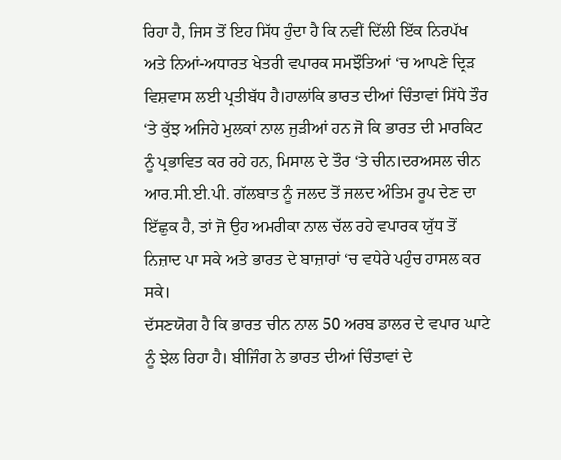ਰਿਹਾ ਹੈ, ਜਿਸ ਤੋਂ ਇਹ ਸਿੱਧ ਹੁੰਦਾ ਹੈ ਕਿ ਨਵੀਂ ਦਿੱਲੀ ਇੱਕ ਨਿਰਪੱਖ ਅਤੇ ਨਿਆਂ-ਅਧਾਰਤ ਖੇਤਰੀ ਵਪਾਰਕ ਸਮਝੌਤਿਆਂ ‘ਚ ਆਪਣੇ ਦ੍ਰਿੜ ਵਿਸ਼ਵਾਸ ਲਈ ਪ੍ਰਤੀਬੱਧ ਹੈ।ਹਾਲਾਂਕਿ ਭਾਰਤ ਦੀਆਂ ਚਿੰਤਾਵਾਂ ਸਿੱਧੇ ਤੌਰ ‘ਤੇ ਕੁੱਝ ਅਜਿਹੇ ਮੁਲਕਾਂ ਨਾਲ ਜੁੜੀਆਂ ਹਨ ਜੋ ਕਿ ਭਾਰਤ ਦੀ ਮਾਰਕਿਟ ਨੂੰ ਪ੍ਰਭਾਵਿਤ ਕਰ ਰਹੇ ਹਨ, ਮਿਸਾਲ ਦੇ ਤੌਰ ‘ਤੇ ਚੀਨ।ਦਰਅਸਲ ਚੀਨ ਆਰ.ਸੀ.ਈ.ਪੀ. ਗੱਲਬਾਤ ਨੂੰ ਜਲਦ ਤੋਂ ਜਲਦ ਅੰਤਿਮ ਰੂਪ ਦੇਣ ਦਾ ਇੱਛੁਕ ਹੈ, ਤਾਂ ਜੋ ਉਹ ਅਮਰੀਕਾ ਨਾਲ ਚੱਲ ਰਹੇ ਵਪਾਰਕ ਯੁੱਧ ਤੋਂ ਨਿਜ਼ਾਦ ਪਾ ਸਕੇ ਅਤੇ ਭਾਰਤ ਦੇ ਬਾਜ਼ਾਰਾਂ ‘ਚ ਵਧੇਰੇ ਪਹੁੰਚ ਹਾਸਲ ਕਰ ਸਕੇ।
ਦੱਸਣਯੋਗ ਹੈ ਕਿ ਭਾਰਤ ਚੀਨ ਨਾਲ 50 ਅਰਬ ਡਾਲਰ ਦੇ ਵਪਾਰ ਘਾਟੇ ਨੂੰ ਝੇਲ ਰਿਹਾ ਹੈ। ਬੀਜਿੰਗ ਨੇ ਭਾਰਤ ਦੀਆਂ ਚਿੰਤਾਵਾਂ ਦੇ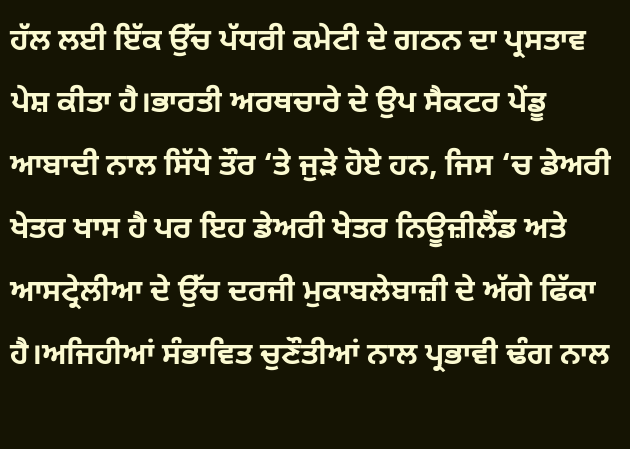ਹੱਲ ਲਈ ਇੱਕ ਉੱਚ ਪੱਧਰੀ ਕਮੇਟੀ ਦੇ ਗਠਨ ਦਾ ਪ੍ਰਸਤਾਵ ਪੇਸ਼ ਕੀਤਾ ਹੈ।ਭਾਰਤੀ ਅਰਥਚਾਰੇ ਦੇ ਉਪ ਸੈਕਟਰ ਪੇਂਡੂ ਆਬਾਦੀ ਨਾਲ ਸਿੱਧੇ ਤੌਰ ‘ਤੇ ਜੁੜੇ ਹੋਏ ਹਨ, ਜਿਸ ‘ਚ ਡੇਅਰੀ ਖੇਤਰ ਖਾਸ ਹੈ ਪਰ ਇਹ ਡੇਅਰੀ ਖੇਤਰ ਨਿਊਜ਼ੀਲੈਂਡ ਅਤੇ ਆਸਟ੍ਰੇਲੀਆ ਦੇ ਉੱਚ ਦਰਜੀ ਮੁਕਾਬਲੇਬਾਜ਼ੀ ਦੇ ਅੱਗੇ ਫਿੱਕਾ ਹੈ।ਅਜਿਹੀਆਂ ਸੰਭਾਵਿਤ ਚੁਣੌਤੀਆਂ ਨਾਲ ਪ੍ਰਭਾਵੀ ਢੰਗ ਨਾਲ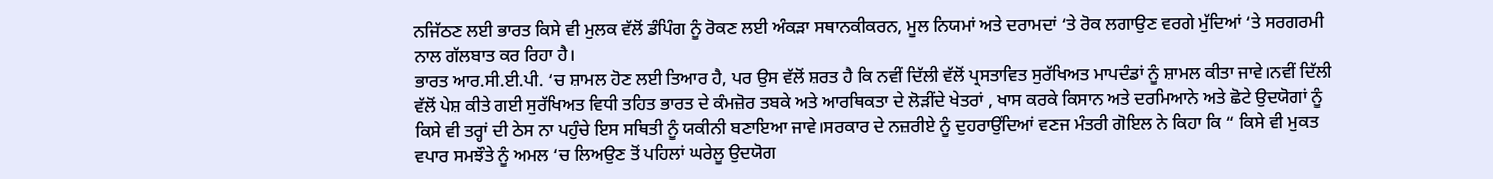ਨਜਿੱਠਣ ਲਈ ਭਾਰਤ ਕਿਸੇ ਵੀ ਮੁਲਕ ਵੱਲੋਂ ਡੰਪਿੰਗ ਨੂੰ ਰੋਕਣ ਲਈ ਅੰਕੜਾ ਸਥਾਨਕੀਕਰਨ, ਮੂਲ ਨਿਯਮਾਂ ਅਤੇ ਦਰਾਮਦਾਂ ‘ਤੇ ਰੋਕ ਲਗਾਉਣ ਵਰਗੇ ਮੁੱਦਿਆਂ ‘ਤੇ ਸਰਗਰਮੀ ਨਾਲ ਗੱਲਬਾਤ ਕਰ ਰਿਹਾ ਹੈ।
ਭਾਰਤ ਆਰ.ਸੀ.ਈ.ਪੀ. ‘ਚ ਸ਼ਾਮਲ ਹੋਣ ਲਈ ਤਿਆਰ ਹੈ, ਪਰ ਉਸ ਵੱਲੋਂ ਸ਼ਰਤ ਹੈ ਕਿ ਨਵੀਂ ਦਿੱਲੀ ਵੱਲੋਂ ਪ੍ਰਸਤਾਵਿਤ ਸੁਰੱਖਿਅਤ ਮਾਪਦੰਡਾਂ ਨੂੰ ਸ਼ਾਮਲ ਕੀਤਾ ਜਾਵੇ।ਨਵੀਂ ਦਿੱਲੀ ਵੱਲੋਂ ਪੇਸ਼ ਕੀਤੇ ਗਈ ਸੁਰੱਖਿਅਤ ਵਿਧੀ ਤਹਿਤ ਭਾਰਤ ਦੇ ਕੰਮਜ਼ੋਰ ਤਬਕੇ ਅਤੇ ਆਰਥਿਕਤਾ ਦੇ ਲੋੜੀਂਦੇ ਖੇਤਰਾਂ , ਖਾਸ ਕਰਕੇ ਕਿਸਾਨ ਅਤੇ ਦਰਮਿਆਨੇ ਅਤੇ ਛੋਟੇ ਉਦਯੋਗਾਂ ਨੂੰ ਕਿਸੇ ਵੀ ਤਰ੍ਹਾਂ ਦੀ ਠੇਸ ਨਾ ਪਹੁੰਚੇ ਇਸ ਸਥਿਤੀ ਨੂੰ ਯਕੀਨੀ ਬਣਾਇਆ ਜਾਵੇ।ਸਰਕਾਰ ਦੇ ਨਜ਼ਰੀਏ ਨੂੰ ਦੁਹਰਾਉਂਦਿਆਂ ਵਣਜ ਮੰਤਰੀ ਗੋਇਲ ਨੇ ਕਿਹਾ ਕਿ “ ਕਿਸੇ ਵੀ ਮੁਕਤ ਵਪਾਰ ਸਮਝੌਤੇ ਨੂੰ ਅਮਲ ‘ਚ ਲਿਅਉਣ ਤੋਂ ਪਹਿਲਾਂ ਘਰੇਲੂ ਉਦਯੋਗ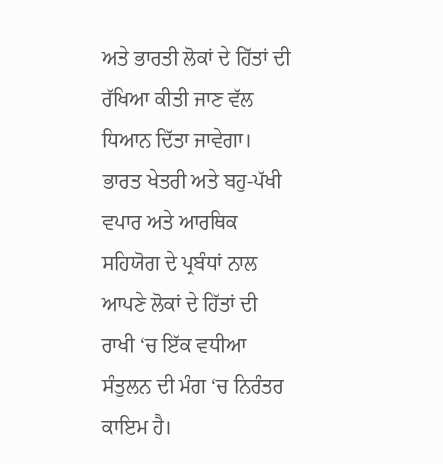ਅਤੇ ਭਾਰਤੀ ਲੋਕਾਂ ਦੇ ਹਿੱਤਾਂ ਦੀ ਰੱਖਿਆ ਕੀਤੀ ਜਾਣ ਵੱਲ ਧਿਆਨ ਦਿੱਤਾ ਜਾਵੇਗਾ।
ਭਾਰਤ ਖੇਤਰੀ ਅਤੇ ਬਹੁ-ਪੱਖੀ ਵਪਾਰ ਅਤੇ ਆਰਥਿਕ ਸਹਿਯੋਗ ਦੇ ਪ੍ਰਬੰਧਾਂ ਨਾਲ ਆਪਣੇ ਲੋਕਾਂ ਦੇ ਹਿੱਤਾਂ ਦੀ ਰਾਖੀ ‘ਚ ਇੱਕ ਵਧੀਆ ਸੰਤੁਲਨ ਦੀ ਮੰਗ ‘ਚ ਨਿਰੰਤਰ ਕਾਇਮ ਹੈ।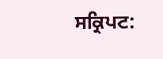ਸਕ੍ਰਿਪਟ: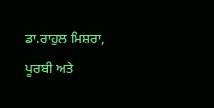ਡਾ.ਰਾਹੁਲ ਮਿਸ਼ਰਾ, ਪੂਰਬੀ ਅਤੇ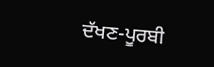ਦੱਖਣ-ਪੂਰਬੀ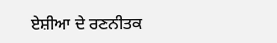ਏਸ਼ੀਆ ਦੇ ਰਣਨੀਤਕ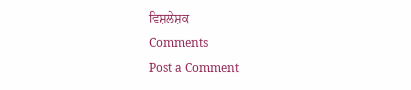ਵਿਸ਼ਲੇਸ਼ਕ
Comments
Post a Comment